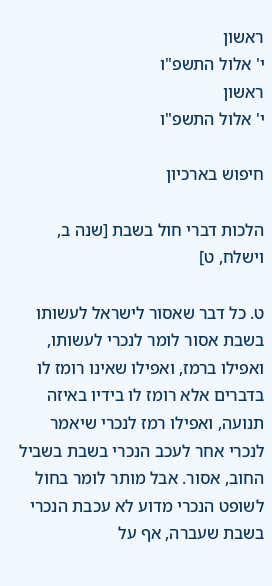ראשון
י' אלול התשפ"ו
ראשון
י' אלול התשפ"ו

חיפוש בארכיון

הלכות דברי חול בשבת [שנה ב, וישלח, ט]

ט. כל דבר שאסור לישראל לעשותו בשבת אסור לומר לנכרי לעשותו, ואפילו ברמז, ואפילו שאינו רומז לו בדברים אלא רומז לו בידיו באיזה תנועה, ואפילו רמז לנכרי שיאמר לנכרי אחר לעכב הנכרי בשבת בשביל החוב, אסור. אבל מותר לומר בחול לשופט הנכרי מדוע לא עכבת הנכרי בשבת שעברה, אף על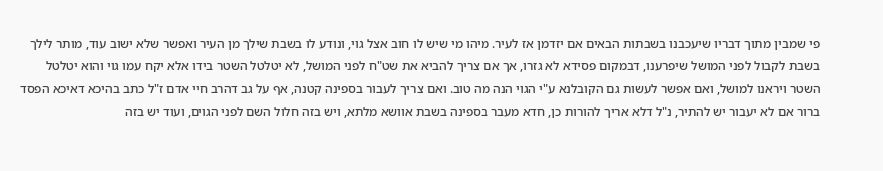פי שמבין מתוך דבריו שיעכבנו בשבתות הבאים אם יזדמן אז לעיר. מיהו מי שיש לו חוב אצל גוי, ונודע לו בשבת שילך מן העיר ואפשר שלא ישוב עוד, מותר לילך בשבת לקבול לפני המושל שיפרענו, דבמקום פסידא לא גזרו, אך אם צריך להביא את שט"ח לפני המושל, לא יטלטל השטר בידו אלא יקח עמו גוי והוא יטלטל השטר ויראנו למושל, ואם אפשר לעשות גם הקובלנא ע"י הגוי הנה מה טוב. ואם צריך לעבור בספינה קטנה, אף על גב דהרב חיי אדם ז"ל כתב בהיכא דאיכא הפסד ברור אם לא יעבור יש להתיר, נ"ל דלא אריך להורות כן, חדא מעבר בספינה בשבת אוושא מלתא, ויש בזה חלול השם לפני הגוים, ועוד יש בזה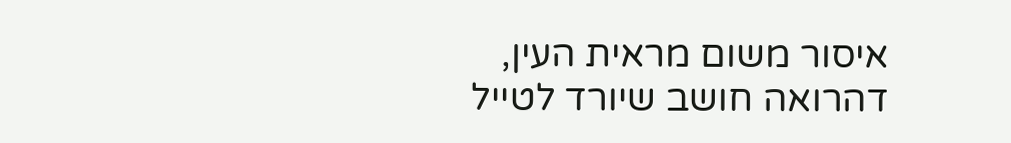איסור משום מראית העין, דהרואה חושב שיורד לטייל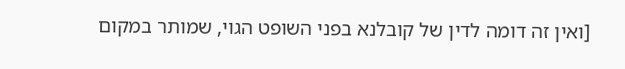[ואין זה דומה לדין של קובלנא בפני השופט הגוי, שמותר במקום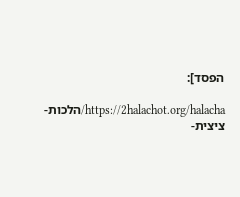הפסד]:

https://2halachot.org/halacha/הלכות-ציצית-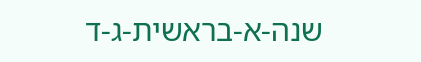שנה-א-בראשית-ג-ד